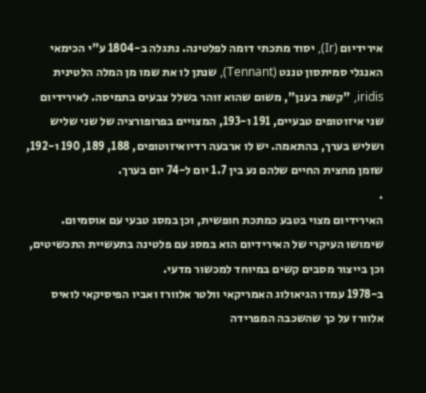אירידיום (Ir), יסוד מתכתי דומה לפלטינה. נתגלה ב-1804 ע"י הכימאי האנגלי סמיתסון טננט (Tennant), שנתן לו את שמו מן המלה הלטינית iridis, "קשת בענן", משום שהוא זוהר בשלל צבעים בתמיסה. לאירידיום שני איזוטופים טבעיים, 191 ו-193, המצויים בפרופורציה של שני שליש ושליש בערך, בהתאמה. יש לו ארבעה רדיואיזוטופים, 188, 189, 190 ו-192, שזמן מחצית החיים שלהם נע בין 1.7 יום ל-74 יום בערך.
.
האירידיום מצוי בטבע כמתכת חופשית, וכן במסג טבעי עם אוסמיום.
שימושו העיקרי של האירידיום הוא במסג עם פלטינה בתעשיית התכשיטים, וכן בייצור מסבים קשים במיוחד למכשור מדעי.
ב-1978 עמדו הגיאולוג האמריקאי וולטר אלוורז ואביו הפיסיקאי לואיס אלוורז על כך שהשכבה המפרידה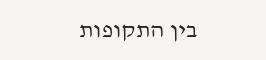בין התקופות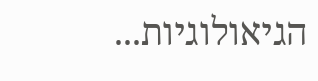הגיאולוגיות...